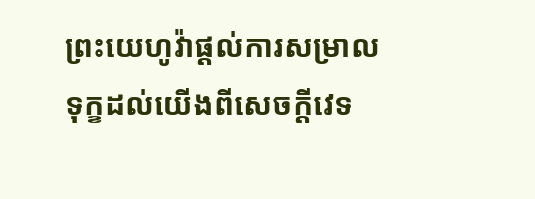ព្រះយេហូវ៉ាផ្ដល់ការសម្រាលទុក្ខដល់យើងពីសេចក្ដីវេទ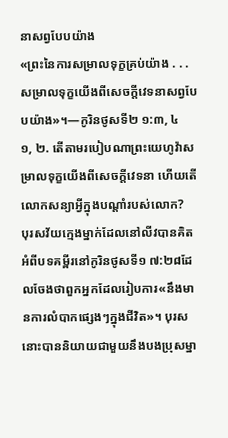នាសព្វបែបយ៉ាង
«ព្រះនៃការសម្រាលទុក្ខគ្រប់យ៉ាង . . . សម្រាលទុក្ខយើងពីសេចក្ដីវេទនាសព្វបែបយ៉ាង»។—កូរិនថូសទី២ ១:៣, ៤
១, ២. តើតាមរបៀបណាព្រះយេហូវ៉ាសម្រាលទុក្ខយើងពីសេចក្ដីវេទនា ហើយតើលោកសន្យាអ្វីក្នុងបណ្ដាំរបស់លោក?
បុរសវ័យក្មេងម្នាក់ដែលនៅលីវបានគិតអំពីបទគម្ពីរនៅកូរិនថូសទី១ ៧:២៨ដែលចែងថាពួកអ្នកដែលរៀបការ«នឹងមានការលំបាកផ្សេងៗក្នុងជីវិត»។ បុរសនោះបាននិយាយជាមួយនឹងបងប្រុសម្នា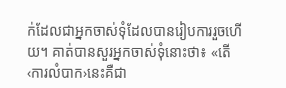ក់ដែលជាអ្នកចាស់ទុំដែលបានរៀបការរួចហើយ។ គាត់បានសួរអ្នកចាស់ទុំនោះថា៖ «តើ‹ការលំបាក›នេះគឺជា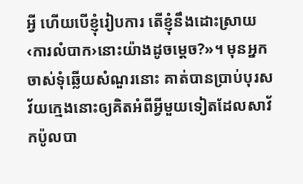អ្វី ហើយបើខ្ញុំរៀបការ តើខ្ញុំនឹងដោះស្រាយ‹ការលំបាក›នោះយ៉ាងដូចម្ដេច?»។ មុនអ្នកចាស់ទុំឆ្លើយសំណួរនោះ គាត់បានប្រាប់បុរសវ័យក្មេងនោះឲ្យគិតអំពីអ្វីមួយទៀតដែលសាវ័កប៉ូលបា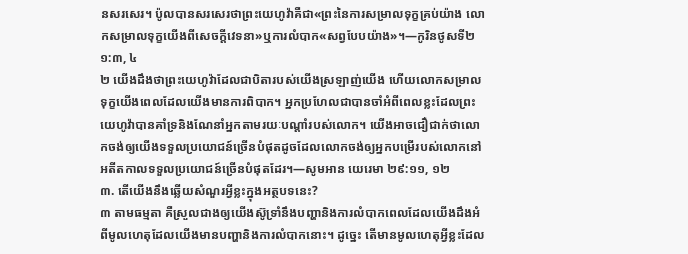នសរសេរ។ ប៉ូលបានសរសេរថាព្រះយេហូវ៉ាគឺជា«ព្រះនៃការសម្រាលទុក្ខគ្រប់យ៉ាង លោកសម្រាលទុក្ខយើងពីសេចក្ដីវេទនា»ឬការលំបាក«សព្វបែបយ៉ាង»។—កូរិនថូសទី២ ១:៣, ៤
២ យើងដឹងថាព្រះយេហូវ៉ាដែលជាបិតារបស់យើងស្រឡាញ់យើង ហើយលោកសម្រាលទុក្ខយើងពេលដែលយើងមានការពិបាក។ អ្នកប្រហែលជាបានចាំអំពីពេលខ្លះដែលព្រះយេហូវ៉ាបានគាំទ្រនិងណែនាំអ្នកតាមរយៈបណ្ដាំរបស់លោក។ យើងអាចជឿជាក់ថាលោកចង់ឲ្យយើងទទួលប្រយោជន៍ច្រើនបំផុតដូចដែលលោកចង់ឲ្យអ្នកបម្រើរបស់លោកនៅអតីតកាលទទួលប្រយោជន៍ច្រើនបំផុតដែរ។—សូមអាន យេរេមា ២៩:១១, ១២
៣. តើយើងនឹងឆ្លើយសំណួរអ្វីខ្លះក្នុងអត្ថបទនេះ?
៣ តាមធម្មតា គឺស្រួលជាងឲ្យយើងស៊ូទ្រាំនឹងបញ្ហានិងការលំបាកពេលដែលយើងដឹងអំពីមូលហេតុដែលយើងមានបញ្ហានិងការលំបាកនោះ។ ដូច្នេះ តើមានមូលហេតុអ្វីខ្លះដែល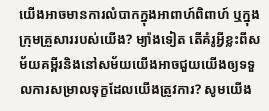យើងអាចមានការលំបាកក្នុងអាពាហ៍ពិពាហ៍ ឬក្នុងក្រុមគ្រួសាររបស់យើង? ម្យ៉ាងទៀត តើគំរូអ្វីខ្លះពីសម័យគម្ពីរនិងនៅសម័យយើងអាចជួយយើងឲ្យទទួលការសម្រាលទុក្ខដែលយើងត្រូវការ? សូមយើង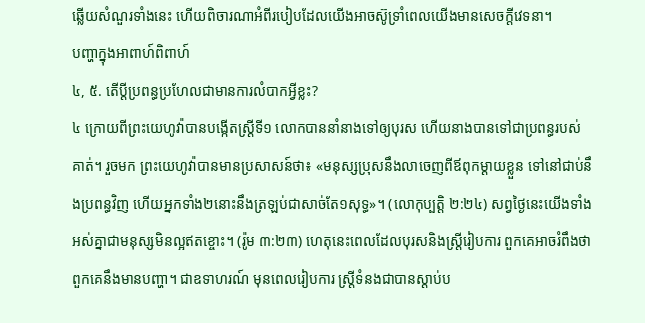ឆ្លើយសំណួរទាំងនេះ ហើយពិចារណាអំពីរបៀបដែលយើងអាចស៊ូទ្រាំពេលយើងមានសេចក្ដីវេទនា។
បញ្ហាក្នុងអាពាហ៍ពិពាហ៍
៤, ៥. តើប្ដីប្រពន្ធប្រហែលជាមានការលំបាកអ្វីខ្លះ?
៤ ក្រោយពីព្រះយេហូវ៉ាបានបង្កើតស្ត្រីទី១ លោកបាននាំនាងទៅឲ្យបុរស ហើយនាងបានទៅជាប្រពន្ធរបស់គាត់។ រួចមក ព្រះយេហូវ៉ាបានមានប្រសាសន៍ថា៖ «មនុស្សប្រុសនឹងលាចេញពីឪពុកម្ដាយខ្លួន ទៅនៅជាប់នឹងប្រពន្ធវិញ ហើយអ្នកទាំង២នោះនឹងត្រឡប់ជាសាច់តែ១សុទ្ធ»។ (លោកុប្បត្តិ ២:២៤) សព្វថ្ងៃនេះយើងទាំងអស់គ្នាជាមនុស្សមិនល្អឥតខ្ចោះ។ (រ៉ូម ៣:២៣) ហេតុនេះពេលដែលបុរសនិងស្ត្រីរៀបការ ពួកគេអាចរំពឹងថាពួកគេនឹងមានបញ្ហា។ ជាឧទាហរណ៍ មុនពេលរៀបការ ស្ត្រីទំនងជាបានស្ដាប់ប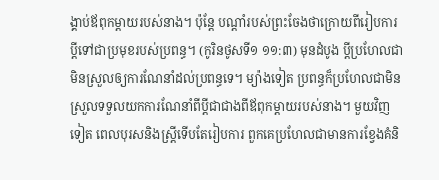ង្គាប់ឪពុកម្ដាយរបស់នាង។ ប៉ុន្តែ បណ្ដាំរបស់ព្រះចែងថាក្រោយពីរៀបការប្ដីទៅជាប្រមុខរបស់ប្រពន្ធ។ (កូរិនថូសទី១ ១១:៣) មុនដំបូង ប្ដីប្រហែលជាមិនស្រួលឲ្យការណែនាំដល់ប្រពន្ធទេ។ ម្យ៉ាងទៀត ប្រពន្ធក៏ប្រហែលជាមិនស្រួលទទួលយកការណែនាំពីប្ដីជាជាងពីឪពុកម្ដាយរបស់នាង។ មួយវិញទៀត ពេលបុរសនិងស្ត្រីទើបតែរៀបការ ពួកគេប្រហែលជាមានការខ្វែងគំនិ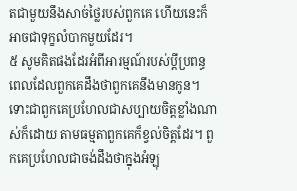តជាមួយនឹងសាច់ថ្លៃរបស់ពួកគេ ហើយនេះក៏អាចជាទុក្ខលំបាកមួយដែរ។
៥ សូមគិតផងដែរអំពីអារម្មណ៍របស់ប្ដីប្រពន្ធពេលដែលពួកគេដឹងថាពួកគេនឹងមានកូន។ ទោះជាពួកគេប្រហែលជាសប្បាយចិត្តខ្លាំងណាស់ក៏ដោយ តាមធម្មតាពួកគេក៏ខ្វល់ចិត្តដែរ។ ពួកគេប្រហែលជាចង់ដឹងថាក្នុងអំឡុ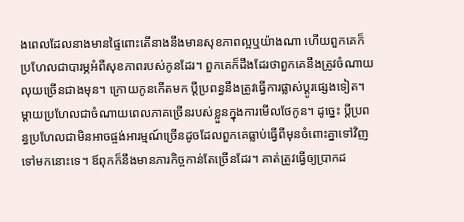ងពេលដែលនាងមានផ្ទៃពោះតើនាងនឹងមានសុខភាពល្អឬយ៉ាងណា ហើយពួកគេក៏ប្រហែលជាបារម្ភអំពីសុខភាពរបស់កូនដែរ។ ពួកគេក៏ដឹងដែរថាពួកគេនឹងត្រូវចំណាយលុយច្រើនជាងមុន។ ក្រោយកូនកើតមក ប្ដីប្រពន្ធនឹងត្រូវធ្វើការផ្លាស់ប្ដូរផ្សេងទៀត។ ម្ដាយប្រហែលជាចំណាយពេលភាគច្រើនរបស់ខ្លួនក្នុងការមើលថែកូន។ ដូច្នេះ ប្ដីប្រពន្ធប្រហែលជាមិនអាចផ្ចង់អារម្មណ៍ច្រើនដូចដែលពួកគេធ្លាប់ធ្វើពីមុនចំពោះគ្នាទៅវិញទៅមកនោះទេ។ ឪពុកក៏នឹងមានភារកិច្ចកាន់តែច្រើនដែរ។ គាត់ត្រូវធ្វើឲ្យប្រាកដ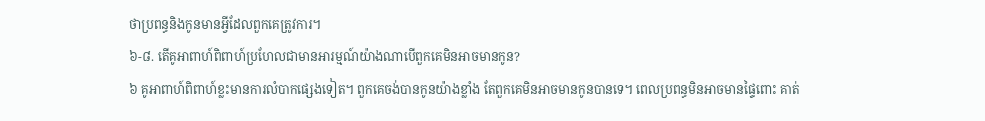ថាប្រពន្ធនិងកូនមានអ្វីដែលពួកគេត្រូវការ។
៦-៨. តើគូអាពាហ៍ពិពាហ៍ប្រហែលជាមានអារម្មណ៍យ៉ាងណាបើពួកគេមិនអាចមានកូន?
៦ គូអាពាហ៍ពិពាហ៍ខ្លះមានការលំបាកផ្សេងទៀត។ ពួកគេចង់បានកូនយ៉ាងខ្លាំង តែពួកគេមិនអាចមានកូនបានទេ។ ពេលប្រពន្ធមិនអាចមានផ្ទៃពោះ គាត់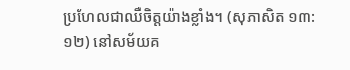ប្រហែលជាឈឺចិត្តយ៉ាងខ្លាំង។ (សុភាសិត ១៣:១២) នៅសម័យគ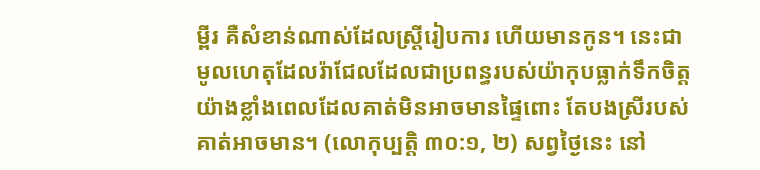ម្ពីរ គឺសំខាន់ណាស់ដែលស្ត្រីរៀបការ ហើយមានកូន។ នេះជាមូលហេតុដែលរ៉ាជែលដែលជាប្រពន្ធរបស់យ៉ាកុបធ្លាក់ទឹកចិត្តយ៉ាងខ្លាំងពេលដែលគាត់មិនអាចមានផ្ទៃពោះ តែបងស្រីរបស់គាត់អាចមាន។ (លោកុប្បត្តិ ៣០:១, ២) សព្វថ្ងៃនេះ នៅ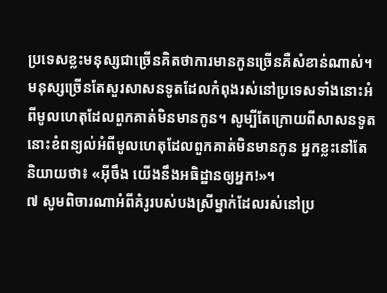ប្រទេសខ្លះមនុស្សជាច្រើនគិតថាការមានកូនច្រើនគឺសំខាន់ណាស់។ មនុស្សច្រើនតែសួរសាសនទូតដែលកំពុងរស់នៅប្រទេសទាំងនោះអំពីមូលហេតុដែលពួកគាត់មិនមានកូន។ សូម្បីតែក្រោយពីសាសនទូតនោះខំពន្យល់អំពីមូលហេតុដែលពួកគាត់មិនមានកូន អ្នកខ្លះនៅតែនិយាយថា៖ «អ៊ីចឹង យើងនឹងអធិដ្ឋានឲ្យអ្នក!»។
៧ សូមពិចារណាអំពីគំរូរបស់បងស្រីម្នាក់ដែលរស់នៅប្រ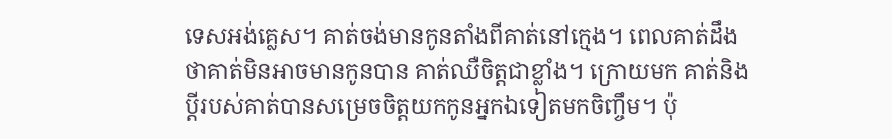ទេសអង់គ្លេស។ គាត់ចង់មានកូនតាំងពីគាត់នៅក្មេង។ ពេលគាត់ដឹងថាគាត់មិនអាចមានកូនបាន គាត់ឈឺចិត្តជាខ្លាំង។ ក្រោយមក គាត់និងប្ដីរបស់គាត់បានសម្រេចចិត្តយកកូនអ្នកឯទៀតមកចិញ្ចឹម។ ប៉ុ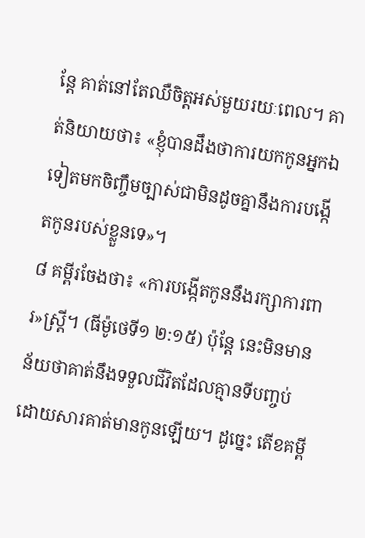ន្តែ គាត់នៅតែឈឺចិត្តអស់មួយរយៈពេល។ គាត់និយាយថា៖ «ខ្ញុំបានដឹងថាការយកកូនអ្នកឯទៀតមកចិញ្ចឹមច្បាស់ជាមិនដូចគ្នានឹងការបង្កើតកូនរបស់ខ្លួនទេ»។
៨ គម្ពីរចែងថា៖ «ការបង្កើតកូននឹងរក្សាការពារ»ស្ត្រី។ (ធីម៉ូថេទី១ ២:១៥) ប៉ុន្តែ នេះមិនមានន័យថាគាត់នឹងទទួលជីវិតដែលគ្មានទីបញ្ចប់ដោយសារគាត់មានកូនឡើយ។ ដូច្នេះ តើខគម្ពី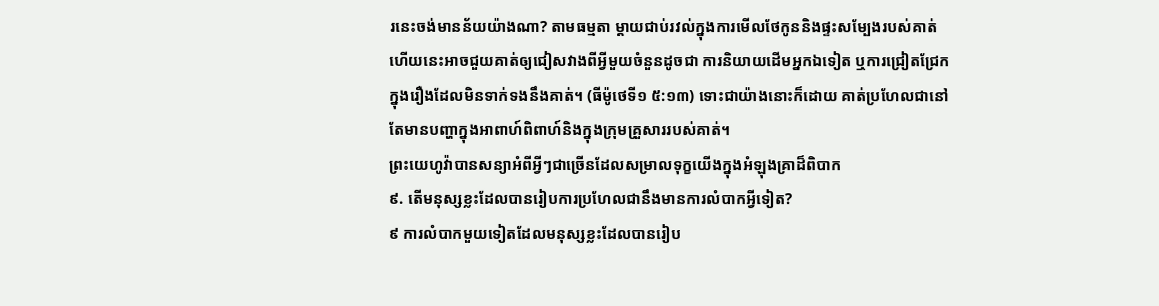រនេះចង់មានន័យយ៉ាងណា? តាមធម្មតា ម្ដាយជាប់រវល់ក្នុងការមើលថែកូននិងផ្ទះសម្បែងរបស់គាត់ ហើយនេះអាចជួយគាត់ឲ្យជៀសវាងពីអ្វីមួយចំនួនដូចជា ការនិយាយដើមអ្នកឯទៀត ឬការជ្រៀតជ្រែកក្នុងរឿងដែលមិនទាក់ទងនឹងគាត់។ (ធីម៉ូថេទី១ ៥:១៣) ទោះជាយ៉ាងនោះក៏ដោយ គាត់ប្រហែលជានៅតែមានបញ្ហាក្នុងអាពាហ៍ពិពាហ៍និងក្នុងក្រុមគ្រួសាររបស់គាត់។
ព្រះយេហូវ៉ាបានសន្យាអំពីអ្វីៗជាច្រើនដែលសម្រាលទុក្ខយើងក្នុងអំឡុងគ្រាដ៏ពិបាក
៩. តើមនុស្សខ្លះដែលបានរៀបការប្រហែលជានឹងមានការលំបាកអ្វីទៀត?
៩ ការលំបាកមួយទៀតដែលមនុស្សខ្លះដែលបានរៀប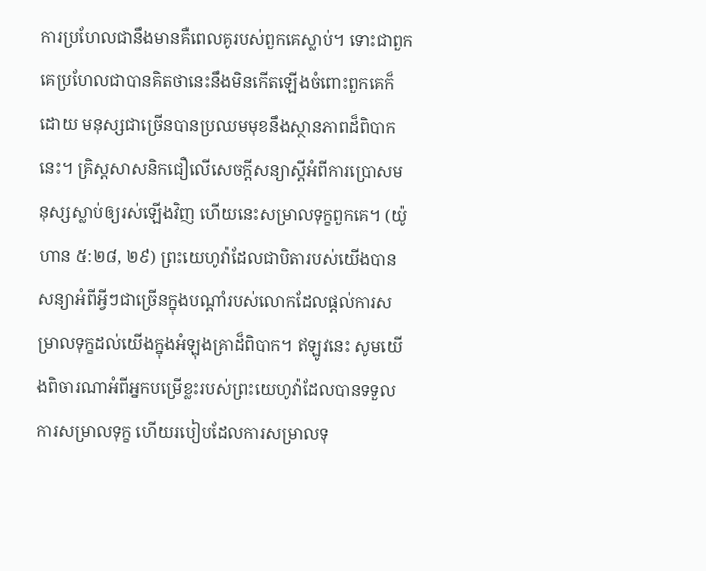ការប្រហែលជានឹងមានគឺពេលគូរបស់ពួកគេស្លាប់។ ទោះជាពួកគេប្រហែលជាបានគិតថានេះនឹងមិនកើតឡើងចំពោះពួកគេក៏ដោយ មនុស្សជាច្រើនបានប្រឈមមុខនឹងស្ថានភាពដ៏ពិបាកនេះ។ គ្រិស្តសាសនិកជឿលើសេចក្ដីសន្យាស្តីអំពីការប្រោសមនុស្សស្លាប់ឲ្យរស់ឡើងវិញ ហើយនេះសម្រាលទុក្ខពួកគេ។ (យ៉ូហាន ៥:២៨, ២៩) ព្រះយេហូវ៉ាដែលជាបិតារបស់យើងបានសន្យាអំពីអ្វីៗជាច្រើនក្នុងបណ្ដាំរបស់លោកដែលផ្ដល់ការសម្រាលទុក្ខដល់យើងក្នុងអំឡុងគ្រាដ៏ពិបាក។ ឥឡូវនេះ សូមយើងពិចារណាអំពីអ្នកបម្រើខ្លះរបស់ព្រះយេហូវ៉ាដែលបានទទួលការសម្រាលទុក្ខ ហើយរបៀបដែលការសម្រាលទុ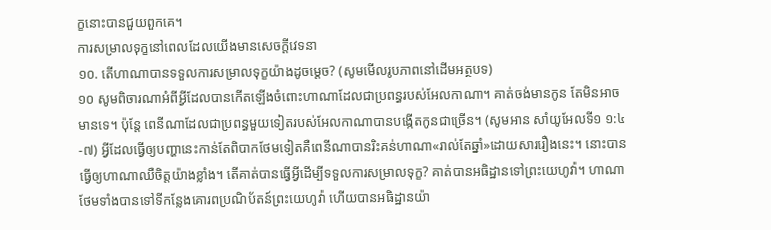ក្ខនោះបានជួយពួកគេ។
ការសម្រាលទុក្ខនៅពេលដែលយើងមានសេចក្ដីវេទនា
១០. តើហាណាបានទទួលការសម្រាលទុក្ខយ៉ាងដូចម្ដេច? (សូមមើលរូបភាពនៅដើមអត្ថបទ)
១០ សូមពិចារណាអំពីអ្វីដែលបានកើតឡើងចំពោះហាណាដែលជាប្រពន្ធរបស់អែលកាណា។ គាត់ចង់មានកូន តែមិនអាចមានទេ។ ប៉ុន្តែ ពេនីណាដែលជាប្រពន្ធមួយទៀតរបស់អែលកាណាបានបង្កើតកូនជាច្រើន។ (សូមអាន សាំយូអែលទី១ ១:៤-៧) អ្វីដែលធ្វើឲ្យបញ្ហានេះកាន់តែពិបាកថែមទៀតគឺពេនីណាបានរិះគន់ហាណា«រាល់តែឆ្នាំ»ដោយសាររឿងនេះ។ នោះបានធ្វើឲ្យហាណាឈឺចិត្តយ៉ាងខ្លាំង។ តើគាត់បានធ្វើអ្វីដើម្បីទទួលការសម្រាលទុក្ខ? គាត់បានអធិដ្ឋានទៅព្រះយេហូវ៉ា។ ហាណាថែមទាំងបានទៅទីកន្លែងគោរពប្រណិប័តន៍ព្រះយេហូវ៉ា ហើយបានអធិដ្ឋានយ៉ា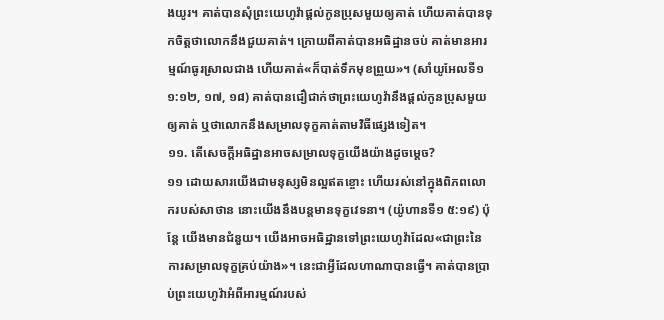ងយូរ។ គាត់បានសុំព្រះយេហូវ៉ាផ្ដល់កូនប្រុសមួយឲ្យគាត់ ហើយគាត់បានទុកចិត្តថាលោកនឹងជួយគាត់។ ក្រោយពីគាត់បានអធិដ្ឋានចប់ គាត់មានអារម្មណ៍ធូរស្រាលជាង ហើយគាត់«ក៏បាត់ទឹកមុខព្រួយ»។ (សាំយូអែលទី១ ១:១២, ១៧, ១៨) គាត់បានជឿជាក់ថាព្រះយេហូវ៉ានឹងផ្ដល់កូនប្រុសមួយឲ្យគាត់ ឬថាលោកនឹងសម្រាលទុក្ខគាត់តាមវិធីផ្សេងទៀត។
១១. តើសេចក្ដីអធិដ្ឋានអាចសម្រាលទុក្ខយើងយ៉ាងដូចម្ដេច?
១១ ដោយសារយើងជាមនុស្សមិនល្អឥតខ្ចោះ ហើយរស់នៅក្នុងពិភពលោករបស់សាថាន នោះយើងនឹងបន្តមានទុក្ខវេទនា។ (យ៉ូហានទី១ ៥:១៩) ប៉ុន្តែ យើងមានជំនួយ។ យើងអាចអធិដ្ឋានទៅព្រះយេហូវ៉ាដែល«ជាព្រះនៃការសម្រាលទុក្ខគ្រប់យ៉ាង»។ នេះជាអ្វីដែលហាណាបានធ្វើ។ គាត់បានប្រាប់ព្រះយេហូវ៉ាអំពីអារម្មណ៍របស់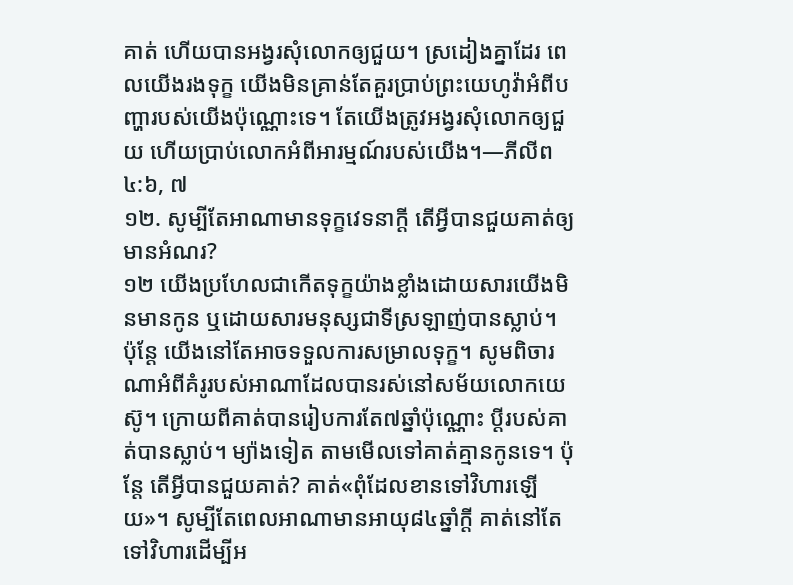គាត់ ហើយបានអង្វរសុំលោកឲ្យជួយ។ ស្រដៀងគ្នាដែរ ពេលយើងរងទុក្ខ យើងមិនគ្រាន់តែគួរប្រាប់ព្រះយេហូវ៉ាអំពីបញ្ហារបស់យើងប៉ុណ្ណោះទេ។ តែយើងត្រូវអង្វរសុំលោកឲ្យជួយ ហើយប្រាប់លោកអំពីអារម្មណ៍របស់យើង។—ភីលីព ៤:៦, ៧
១២. សូម្បីតែអាណាមានទុក្ខវេទនាក្ដី តើអ្វីបានជួយគាត់ឲ្យមានអំណរ?
១២ យើងប្រហែលជាកើតទុក្ខយ៉ាងខ្លាំងដោយសារយើងមិនមានកូន ឬដោយសារមនុស្សជាទីស្រឡាញ់បានស្លាប់។ ប៉ុន្តែ យើងនៅតែអាចទទួលការសម្រាលទុក្ខ។ សូមពិចារណាអំពីគំរូរបស់អាណាដែលបានរស់នៅសម័យលោកយេស៊ូ។ ក្រោយពីគាត់បានរៀបការតែ៧ឆ្នាំប៉ុណ្ណោះ ប្ដីរបស់គាត់បានស្លាប់។ ម្យ៉ាងទៀត តាមមើលទៅគាត់គ្មានកូនទេ។ ប៉ុន្តែ តើអ្វីបានជួយគាត់? គាត់«ពុំដែលខានទៅវិហារឡើយ»។ សូម្បីតែពេលអាណាមានអាយុ៨៤ឆ្នាំក្ដី គាត់នៅតែទៅវិហារដើម្បីអ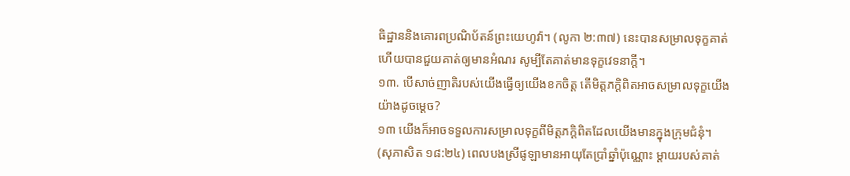ធិដ្ឋាននិងគោរពប្រណិប័តន៍ព្រះយេហូវ៉ា។ (លូកា ២:៣៧) នេះបានសម្រាលទុក្ខគាត់ ហើយបានជួយគាត់ឲ្យមានអំណរ សូម្បីតែគាត់មានទុក្ខវេទនាក្ដី។
១៣. បើសាច់ញាតិរបស់យើងធ្វើឲ្យយើងខកចិត្ត តើមិត្តភក្ដិពិតអាចសម្រាលទុក្ខយើងយ៉ាងដូចម្ដេច?
១៣ យើងក៏អាចទទួលការសម្រាលទុក្ខពីមិត្តភក្ដិពិតដែលយើងមានក្នុងក្រុមជំនុំ។ (សុភាសិត ១៨:២៤) ពេលបងស្រីផូឡាមានអាយុតែប្រាំឆ្នាំប៉ុណ្ណោះ ម្ដាយរបស់គាត់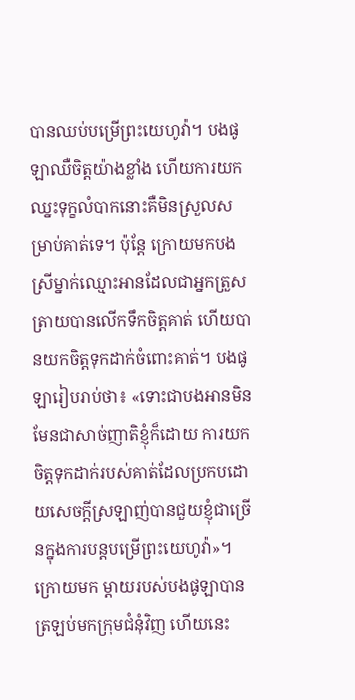បានឈប់បម្រើព្រះយេហូវ៉ា។ បងផូឡាឈឺចិត្តយ៉ាងខ្លាំង ហើយការយកឈ្នះទុក្ខលំបាកនោះគឺមិនស្រួលសម្រាប់គាត់ទេ។ ប៉ុន្តែ ក្រោយមកបងស្រីម្នាក់ឈ្មោះអានដែលជាអ្នកត្រួសត្រាយបានលើកទឹកចិត្តគាត់ ហើយបានយកចិត្តទុកដាក់ចំពោះគាត់។ បងផូឡារៀបរាប់ថា៖ «ទោះជាបងអានមិនមែនជាសាច់ញាតិខ្ញុំក៏ដោយ ការយកចិត្តទុកដាក់របស់គាត់ដែលប្រកបដោយសេចក្ដីស្រឡាញ់បានជួយខ្ញុំជាច្រើនក្នុងការបន្តបម្រើព្រះយេហូវ៉ា»។ ក្រោយមក ម្ដាយរបស់បងផូឡាបានត្រឡប់មកក្រុមជំនុំវិញ ហើយនេះ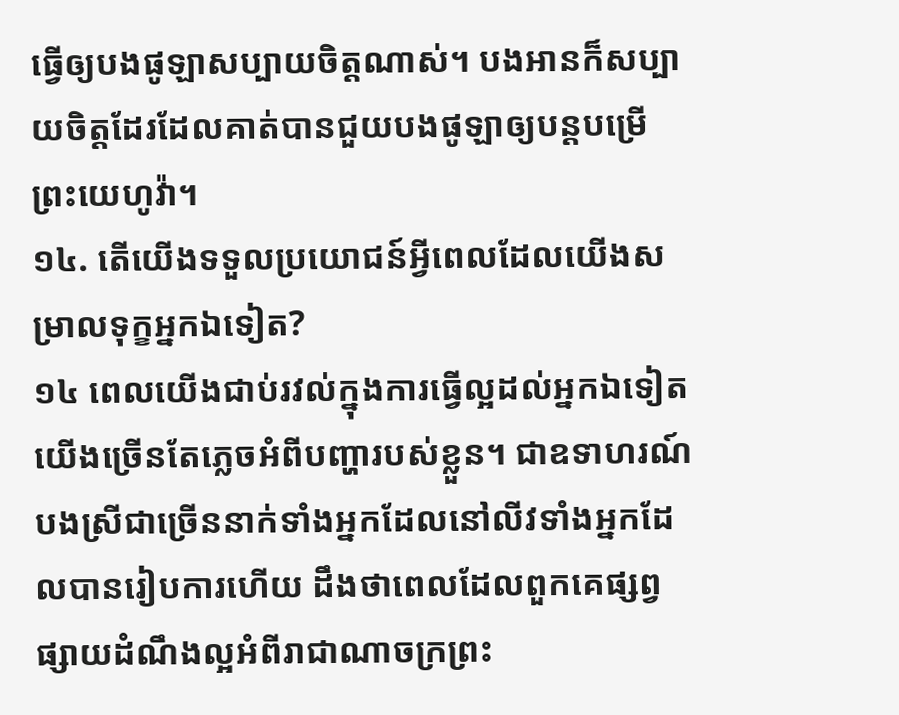ធ្វើឲ្យបងផូឡាសប្បាយចិត្តណាស់។ បងអានក៏សប្បាយចិត្តដែរដែលគាត់បានជួយបងផូឡាឲ្យបន្តបម្រើព្រះយេហូវ៉ា។
១៤. តើយើងទទួលប្រយោជន៍អ្វីពេលដែលយើងសម្រាលទុក្ខអ្នកឯទៀត?
១៤ ពេលយើងជាប់រវល់ក្នុងការធ្វើល្អដល់អ្នកឯទៀត យើងច្រើនតែភ្លេចអំពីបញ្ហារបស់ខ្លួន។ ជាឧទាហរណ៍ បងស្រីជាច្រើននាក់ទាំងអ្នកដែលនៅលីវទាំងអ្នកដែលបានរៀបការហើយ ដឹងថាពេលដែលពួកគេផ្សព្វផ្សាយដំណឹងល្អអំពីរាជាណាចក្រព្រះ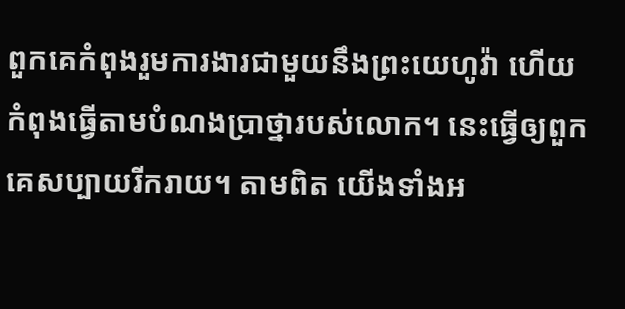ពួកគេកំពុងរួមការងារជាមួយនឹងព្រះយេហូវ៉ា ហើយកំពុងធ្វើតាមបំណងប្រាថ្នារបស់លោក។ នេះធ្វើឲ្យពួកគេសប្បាយរីករាយ។ តាមពិត យើងទាំងអ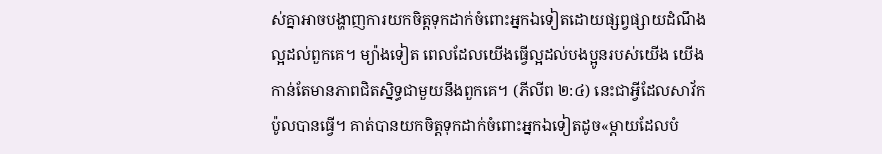ស់គ្នាអាចបង្ហាញការយកចិត្តទុកដាក់ចំពោះអ្នកឯទៀតដោយផ្សព្វផ្សាយដំណឹងល្អដល់ពួកគេ។ ម្យ៉ាងទៀត ពេលដែលយើងធ្វើល្អដល់បងប្អូនរបស់យើង យើងកាន់តែមានភាពជិតស្និទ្ធជាមួយនឹងពួកគេ។ (ភីលីព ២:៤) នេះជាអ្វីដែលសាវ័កប៉ូលបានធ្វើ។ គាត់បានយកចិត្តទុកដាក់ចំពោះអ្នកឯទៀតដូច«ម្ដាយដែលបំ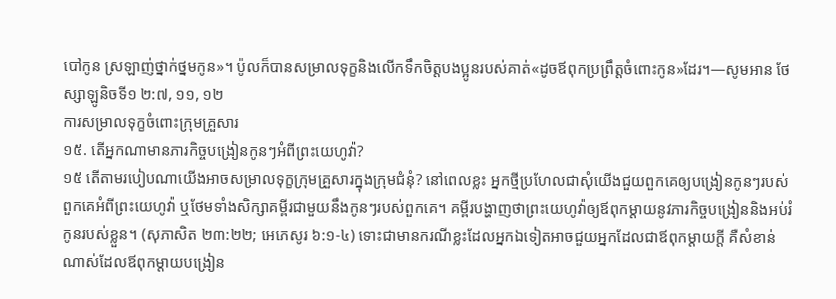បៅកូន ស្រឡាញ់ថ្នាក់ថ្នមកូន»។ ប៉ូលក៏បានសម្រាលទុក្ខនិងលើកទឹកចិត្តបងប្អូនរបស់គាត់«ដូចឪពុកប្រព្រឹត្តចំពោះកូន»ដែរ។—សូមអាន ថែស្សាឡូនិចទី១ ២:៧, ១១, ១២
ការសម្រាលទុក្ខចំពោះក្រុមគ្រួសារ
១៥. តើអ្នកណាមានភារកិច្ចបង្រៀនកូនៗអំពីព្រះយេហូវ៉ា?
១៥ តើតាមរបៀបណាយើងអាចសម្រាលទុក្ខក្រុមគ្រួសារក្នុងក្រុមជំនុំ? នៅពេលខ្លះ អ្នកថ្មីប្រហែលជាសុំយើងជួយពួកគេឲ្យបង្រៀនកូនៗរបស់ពួកគេអំពីព្រះយេហូវ៉ា ឬថែមទាំងសិក្សាគម្ពីរជាមួយនឹងកូនៗរបស់ពួកគេ។ គម្ពីរបង្ហាញថាព្រះយេហូវ៉ាឲ្យឪពុកម្ដាយនូវភារកិច្ចបង្រៀននិងអប់រំកូនរបស់ខ្លួន។ (សុភាសិត ២៣:២២; អេភេសូរ ៦:១-៤) ទោះជាមានករណីខ្លះដែលអ្នកឯទៀតអាចជួយអ្នកដែលជាឪពុកម្ដាយក្ដី គឺសំខាន់ណាស់ដែលឪពុកម្ដាយបង្រៀន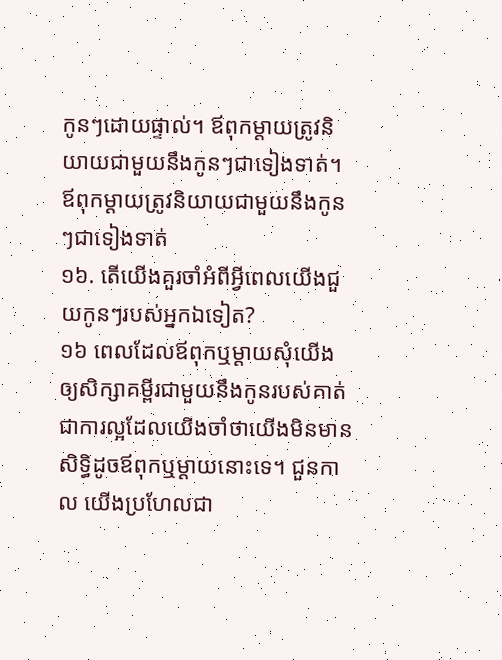កូនៗដោយផ្ទាល់។ ឪពុកម្ដាយត្រូវនិយាយជាមួយនឹងកូនៗជាទៀងទាត់។
ឪពុកម្ដាយត្រូវនិយាយជាមួយនឹងកូនៗជាទៀងទាត់
១៦. តើយើងគួរចាំអំពីអ្វីពេលយើងជួយកូនៗរបស់អ្នកឯទៀត?
១៦ ពេលដែលឪពុកឬម្ដាយសុំយើងឲ្យសិក្សាគម្ពីរជាមួយនឹងកូនរបស់គាត់ ជាការល្អដែលយើងចាំថាយើងមិនមានសិទ្ធិដូចឪពុកឬម្ដាយនោះទេ។ ជួនកាល យើងប្រហែលជា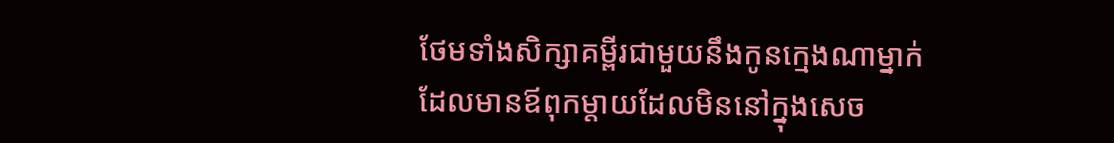ថែមទាំងសិក្សាគម្ពីរជាមួយនឹងកូនក្មេងណាម្នាក់ដែលមានឪពុកម្ដាយដែលមិននៅក្នុងសេច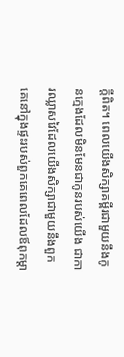ក្ដីពិត។ ពេលយើងសិក្សាគម្ពីរជាមួយនឹងកូនក្មេងដែលមិនមែនជាកូនរបស់យើង ជាការឈ្លាសវៃដែលយើងសិក្សាជាមួយនឹងពួកគេនៅក្នុងផ្ទះរបស់ពួកគេពេលដែលឪពុកម្ដា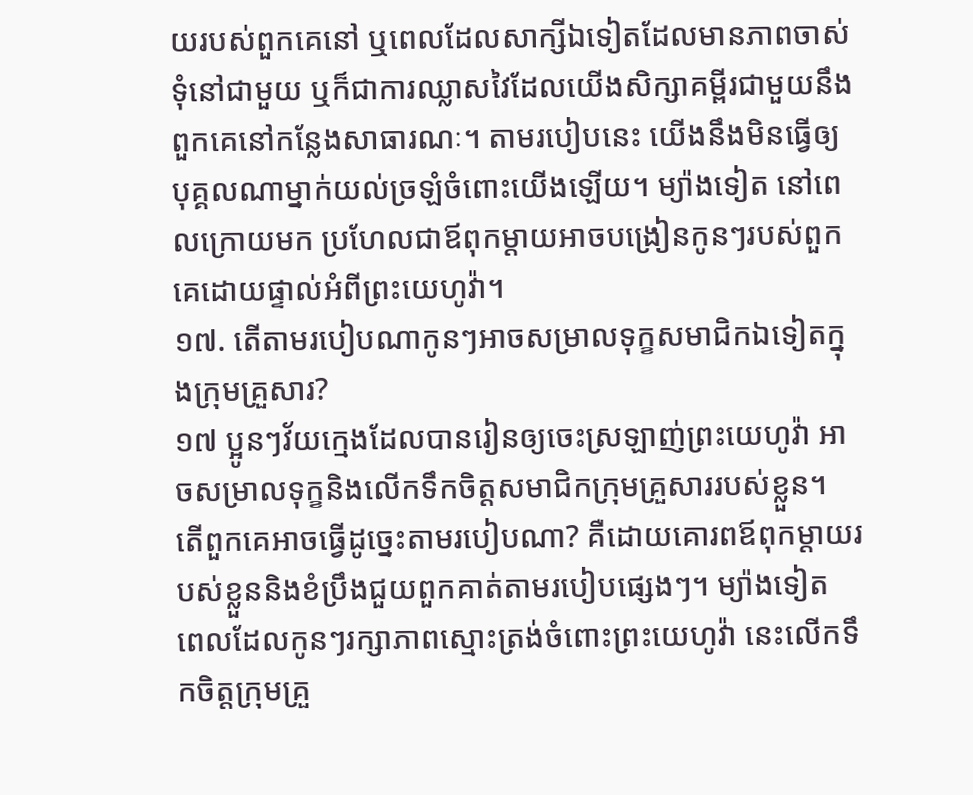យរបស់ពួកគេនៅ ឬពេលដែលសាក្សីឯទៀតដែលមានភាពចាស់ទុំនៅជាមួយ ឬក៏ជាការឈ្លាសវៃដែលយើងសិក្សាគម្ពីរជាមួយនឹងពួកគេនៅកន្លែងសាធារណៈ។ តាមរបៀបនេះ យើងនឹងមិនធ្វើឲ្យបុគ្គលណាម្នាក់យល់ច្រឡំចំពោះយើងឡើយ។ ម្យ៉ាងទៀត នៅពេលក្រោយមក ប្រហែលជាឪពុកម្ដាយអាចបង្រៀនកូនៗរបស់ពួកគេដោយផ្ទាល់អំពីព្រះយេហូវ៉ា។
១៧. តើតាមរបៀបណាកូនៗអាចសម្រាលទុក្ខសមាជិកឯទៀតក្នុងក្រុមគ្រួសារ?
១៧ ប្អូនៗវ័យក្មេងដែលបានរៀនឲ្យចេះស្រឡាញ់ព្រះយេហូវ៉ា អាចសម្រាលទុក្ខនិងលើកទឹកចិត្តសមាជិកក្រុមគ្រួសាររបស់ខ្លួន។ តើពួកគេអាចធ្វើដូច្នេះតាមរបៀបណា? គឺដោយគោរពឪពុកម្ដាយរបស់ខ្លួននិងខំប្រឹងជួយពួកគាត់តាមរបៀបផ្សេងៗ។ ម្យ៉ាងទៀត ពេលដែលកូនៗរក្សាភាពស្មោះត្រង់ចំពោះព្រះយេហូវ៉ា នេះលើកទឹកចិត្តក្រុមគ្រួ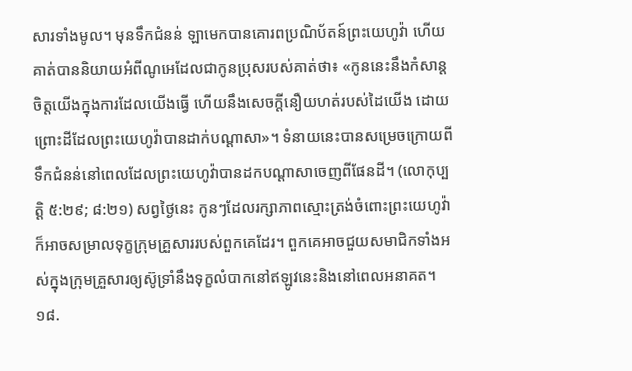សារទាំងមូល។ មុនទឹកជំនន់ ឡាមេកបានគោរពប្រណិប័តន៍ព្រះយេហូវ៉ា ហើយគាត់បាននិយាយអំពីណូអេដែលជាកូនប្រុសរបស់គាត់ថា៖ «កូននេះនឹងកំសាន្តចិត្តយើងក្នុងការដែលយើងធ្វើ ហើយនឹងសេចក្ដីនឿយហត់របស់ដៃយើង ដោយព្រោះដីដែលព្រះយេហូវ៉ាបានដាក់បណ្ដាសា»។ ទំនាយនេះបានសម្រេចក្រោយពីទឹកជំនន់នៅពេលដែលព្រះយេហូវ៉ាបានដកបណ្ដាសាចេញពីផែនដី។ (លោកុប្បត្តិ ៥:២៩; ៨:២១) សព្វថ្ងៃនេះ កូនៗដែលរក្សាភាពស្មោះត្រង់ចំពោះព្រះយេហូវ៉ា ក៏អាចសម្រាលទុក្ខក្រុមគ្រួសាររបស់ពួកគេដែរ។ ពួកគេអាចជួយសមាជិកទាំងអស់ក្នុងក្រុមគ្រួសារឲ្យស៊ូទ្រាំនឹងទុក្ខលំបាកនៅឥឡូវនេះនិងនៅពេលអនាគត។
១៨.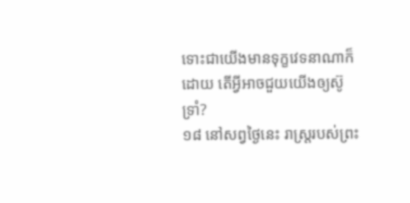ទោះជាយើងមានទុក្ខវេទនាណាក៏ដោយ តើអ្វីអាចជួយយើងឲ្យស៊ូទ្រាំ?
១៨ នៅសព្វថ្ងៃនេះ រាស្ត្ររបស់ព្រះ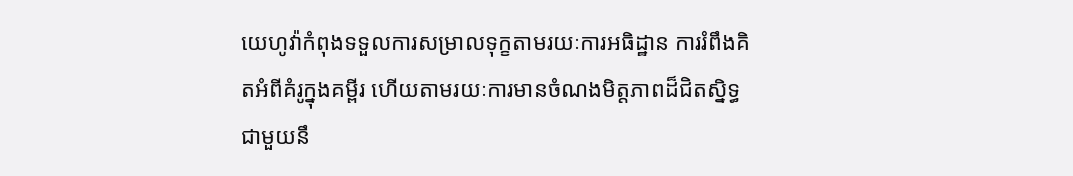យេហូវ៉ាកំពុងទទួលការសម្រាលទុក្ខតាមរយៈការអធិដ្ឋាន ការរំពឹងគិតអំពីគំរូក្នុងគម្ពីរ ហើយតាមរយៈការមានចំណងមិត្តភាពដ៏ជិតស្និទ្ធជាមួយនឹ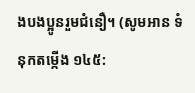ងបងប្អូនរួមជំនឿ។ (សូមអាន ទំនុកតម្កើង ១៤៥: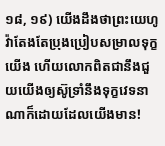១៨, ១៩) យើងដឹងថាព្រះយេហូវ៉ាតែងតែប្រុងប្រៀបសម្រាលទុក្ខយើង ហើយលោកពិតជានឹងជួយយើងឲ្យស៊ូទ្រាំនឹងទុក្ខវេទនាណាក៏ដោយដែលយើងមាន!